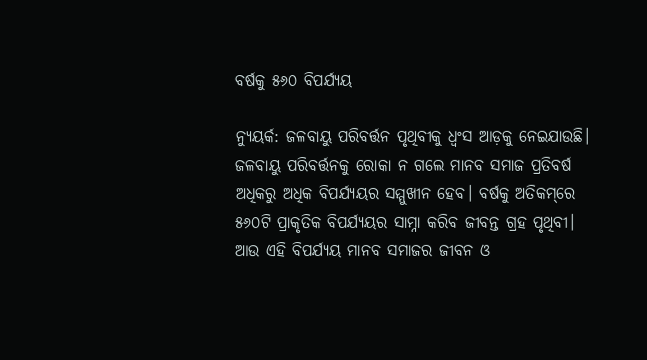ବର୍ଷକୁ ୫୬୦ ବିପର୍ଯ୍ୟୟ

ନ୍ୟୁୟର୍କ: ଜଳବାୟୁ ପରିବର୍ତ୍ତନ ପୃଥିବୀକୁ ଧ୍ୱଂସ ଆଡ଼କୁ ନେଇଯାଉଛି। ଜଳବାୟୁ ପରିବର୍ତ୍ତନକୁ ରୋକା ନ ଗଲେ ମାନବ ସମାଜ ପ୍ରତିବର୍ଷ ଅଧିକରୁ ଅଧିକ ବିପର୍ଯ୍ୟୟର ସମ୍ମୁଖୀନ ହେବ। ବର୍ଷକୁ ଅତିକମ୍‌ରେ ୫୬୦ଟି ପ୍ରାକୃତିକ ବିପର୍ଯ୍ୟୟର ସାମ୍ନା କରିବ ଜୀବନ୍ତ ଗ୍ରହ ପୃଥିବୀ। ଆଉ ଏହି ବିପର୍ଯ୍ୟୟ ମାନବ ସମାଜର ଜୀବନ ଓ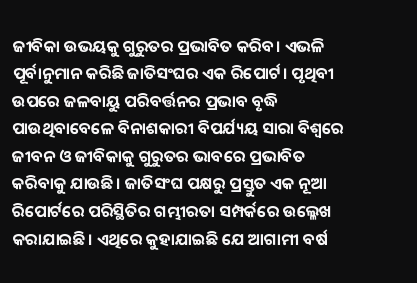ଜୀବିକା ଉଭୟକୁ ଗୁରୁତର ପ୍ରଭାବିତ କରିବ। ଏଭଳି ପୂର୍ବାନୁମାନ କରିଛି ଜାତିସଂଘର ଏକ ରିପୋର୍ଟ। ପୃଥିବୀ ଉପରେ ଜଳବାୟୁ ପରିବର୍ତ୍ତନର ପ୍ରଭାବ ବୃଦ୍ଧି ପାଉଥିବାବେଳେ ବିନାଶକାରୀ ବିପର୍ଯ୍ୟୟ ସାରା ବିଶ୍ୱରେ ଜୀବନ ଓ ଜୀବିକାକୁ ଗୁରୁତର ଭାବରେ ପ୍ରଭାବିତ କରିବାକୁ ଯାଉଛି। ଜାତିସଂଘ ପକ୍ଷରୁ ପ୍ରସ୍ତୁତ ଏକ ନୂଆ ରିପୋର୍ଟରେ ପରିସ୍ଥିତିର ଗମ୍ଭୀରତା ସମ୍ପର୍କରେ ଉଲ୍ଳେଖ କରାଯାଇଛି। ଏଥିରେ କୁହାଯାଇଛି ଯେ ଆଗାମୀ ବର୍ଷ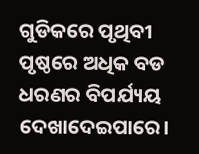ଗୁଡିକରେ ପୃଥିବୀ ପୃଷ୍ଠରେ ଅଧିକ ବଡ ଧରଣର ବିପର୍ଯ୍ୟୟ ଦେଖାଦେଇପାରେ।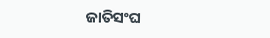ଜାତିସଂଘ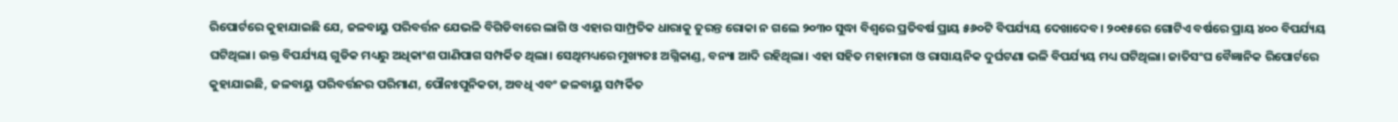ରିପୋର୍ଟରେ କୁହାଯାଇଛି ଯେ, ଜଳବାୟୁ ପରିବର୍ତ୍ତନ ଯେଭଳି ବିଗିଡିବାରେ ଲାଗି ଓ ଏହାର ସାମ୍ପ୍ରତିକ ଧାରାକୁ ତୁରନ୍ତ ରୋକା ନ ଗଲେ ୨୦୩୦ ସୁଦ୍ଧା ବିଶ୍ୱରେ ପ୍ରତିବର୍ଷ ପ୍ରାୟ ୫୬୦ଟି ବିପର୍ଯ୍ୟୟ ଦେଖାଦେବ। ୨୦୧୫ରେ ଗୋଟିଏ ବର୍ଷରେ ପ୍ରାୟ ୪୦୦ ବିପର୍ଯ୍ୟୟ ଘଟିଥିଲା। ଉକ୍ତ ବିପର୍ଯ୍ୟୟ ଗୁଡିକ ମଧ୍ୟରୁ ଅଧିକାଂଶ ପାଣିପାଗ ସମ୍ପର୍କିତ ଥିଲା। ସେଥିମଧ୍ୟରେ ମୁଖ୍ୟତଃ ଅଗ୍ନିକାଣ୍ଡ, ବନ୍ୟା ଆଦି ରହିଥିଲା। ଏହା ସହିତ ମହାମାରୀ ଓ ରାସାୟନିକ ଦୁର୍ଘଟଣା ଭଳି ବିପର୍ଯ୍ୟୟ ମଧ୍ୟ ଘଟିଥିଲା। ଜାତିସଂଘ ବୈଜ୍ଞାନିକ ରିପୋର୍ଟରେ କୁହାଯାଇଛି, ଜଳବାୟୁ ପରିବର୍ତ୍ତନର ପରିମାଣ, ପୌନଃପୁନିକତା, ଅବଧି ଏବଂ ଜଳବାୟୁ ସମ୍ପର୍କିତ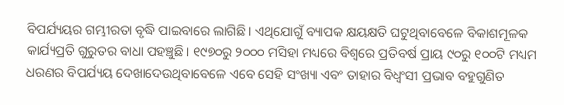ବିପର୍ଯ୍ୟୟର ଗମ୍ଭୀରତା ବୃଦ୍ଧି ପାଇବାରେ ଲାଗିଛି। ଏଥିଯୋଗୁଁ ବ୍ୟାପକ କ୍ଷୟକ୍ଷତି ଘଟୁଥିବାବେଳେ ବିକାଶମୂଳକ କାର୍ଯ୍ୟପ୍ରତି ଗୁରୁତର ବାଧା ପହଞ୍ଚୁଛି। ୧୯୭୦ରୁ ୨୦୦୦ ମସିହା ମଧ୍ୟରେ ବିଶ୍ୱରେ ପ୍ରତିବର୍ଷ ପ୍ରାୟ ୯୦ରୁ ୧୦୦ଟି ମଧ୍ୟମ ଧରଣର ବିପର୍ଯ୍ୟୟ ଦେଖାଦେଉଥିବାବେଳେ ଏବେ ସେହି ସଂଖ୍ୟା ଏବଂ ତାହାର ବିଧ୍ୱଂସୀ ପ୍ରଭାବ ବହୁଗୁଣିତ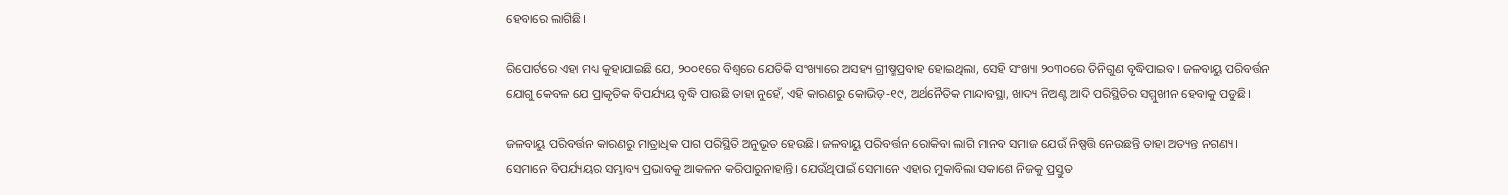ହେବାରେ ଲାଗିଛି।

ରିପୋର୍ଟରେ ଏହା ମଧ୍ୟ କୁହାଯାଇଛି ଯେ, ୨୦୦୧ରେ ବିଶ୍ୱରେ ଯେତିକି ସଂଖ୍ୟାରେ ଅସହ୍ୟ ଗ୍ରୀଷ୍ମପ୍ରବାହ ହୋଇଥିଲା, ସେହି ସଂଖ୍ୟା ୨୦୩୦ରେ ତିନିଗୁଣ ବୃଦ୍ଧିପାଇବ। ଜଳବାୟୁ ପରିବର୍ତ୍ତନ ଯୋଗୁ କେବଳ ଯେ ପ୍ରାକୃତିକ ବିପର୍ଯ୍ୟୟ ବୃଦ୍ଧି ପାଉଛି ତାହା ନୁହେଁ, ଏହି କାରଣରୁ କୋଭିଡ଼-୧୯, ଅର୍ଥନୈତିକ ମାନ୍ଦାବସ୍ଥା, ଖାଦ୍ୟ ନିଅଣ୍ଟ ଆଦି ପରିସ୍ଥିତିର ସମ୍ମୁଖୀନ ହେବାକୁ ପଡୁଛି।

ଜଳବାୟୁ ପରିବର୍ତ୍ତନ କାରଣରୁ ମାତ୍ରାଧିକ ପାଗ ପରିସ୍ଥିତି ଅନୁଭୂତ ହେଉଛି। ଜଳବାୟୁ ପରିବର୍ତ୍ତନ ରୋକିବା ଲାଗି ମାନବ ସମାଜ ଯେଉଁ ନିଷ୍ପତ୍ତି ନେଉଛନ୍ତି ତାହା ଅତ୍ୟନ୍ତ ନଗଣ୍ୟ। ସେମାନେ ବିପର୍ଯ୍ୟୟର ସମ୍ଭାବ୍ୟ ପ୍ରଭାବକୁ ଆକଳନ କରିପାରୁନାହାନ୍ତି। ଯେଉଁଥିପାଇଁ ସେମାନେ ଏହାର ମୁକାବିଲା ସକାଶେ ନିଜକୁ ପ୍ରସ୍ତୁତ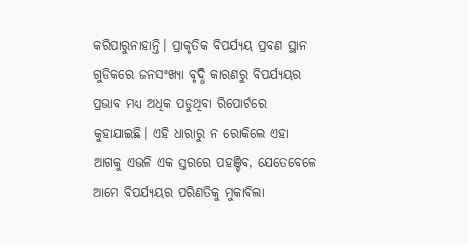କରିପାରୁନାହାନ୍ତି। ପ୍ରାକୃତିକ ବିପର୍ଯ୍ୟୟ ପ୍ରବଣ ସ୍ଥାନ ଗୁଡିକରେ ଜନସଂଖ୍ୟା ବୃଦ୍ଧି କାରଣରୁ ବିପର୍ଯ୍ୟୟର ପ୍ରଭାବ ମଧ୍ୟ ଅଧିକ ପଡୁଥିବା ରିପୋର୍ଟରେ କୁହାଯାଇଛି। ଏହି ଧାରାରୁ ନ ରୋକିଲେ ଏହା ଆଗକୁ ଏଭଳି ଏକ ସ୍ତରରେ ପହଞ୍ଚିବ, ଯେତେବେଳେ ଆମେ ବିପର୍ଯ୍ୟୟର ପରିଣତିକୁ ମୁକାବିଲା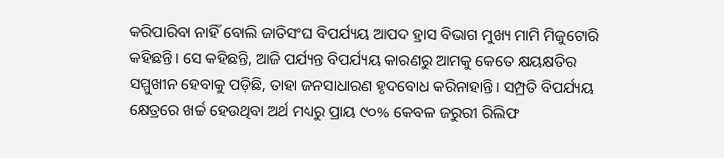କରିପାରିବା ନାହିଁ ବୋଲି ଜାତିସଂଘ ବିପର୍ଯ୍ୟୟ ଆପଦ ହ୍ରାସ ବିଭାଗ ମୁଖ୍ୟ ମାମି ମିଜୁଟୋରି କହିଛନ୍ତି। ସେ କହିଛନ୍ତି, ଆଜି ପର୍ଯ୍ୟନ୍ତ ବିପର୍ଯ୍ୟୟ କାରଣରୁ ଆମକୁ କେତେ କ୍ଷୟକ୍ଷତିର ସମ୍ମୁଖୀନ ହେବାକୁ ପଡ଼ିଛି, ତାହା ଜନସାଧାରଣ ହୃଦବୋଧ କରିନାହାନ୍ତି। ସମ୍ପ୍ରତି ବିପର୍ଯ୍ୟୟ କ୍ଷେତ୍ରରେ ଖର୍ଚ୍ଚ ହେଉଥିବା ଅର୍ଥ ମଧ୍ୟରୁ ପ୍ରାୟ ୯୦% କେବଳ ଜରୁରୀ ରିଲିଫ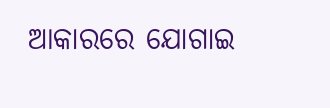ଆକାରରେ ଯୋଗାଇ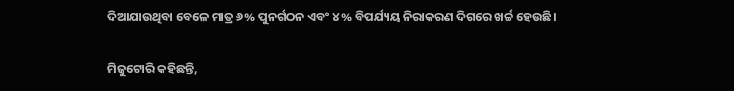ଦିଆଯାଉଥିବା ବେଳେ ମାତ୍ର ୬% ପୁନର୍ଗଠନ ଏବଂ ୪% ବିପର୍ଯ୍ୟୟ ନିରାକରଣ ଦିଗରେ ଖର୍ଚ୍ଚ ହେଉଛି।

ମିଜୁଟୋରି କହିଛନ୍ତି,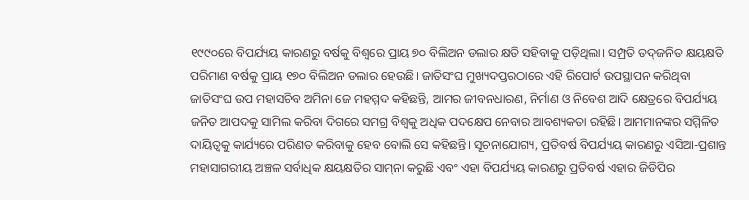୧୯୯୦ରେ ବିପର୍ଯ୍ୟୟ କାରଣରୁ ବର୍ଷକୁ ବିଶ୍ୱରେ ପ୍ରାୟ ୭୦ ବିଲିଅନ ଡଲାର କ୍ଷତି ସହିବାକୁ ପଡ଼ିଥିଲା। ସମ୍ପ୍ରତି ତଦ୍‍ଜନିତ କ୍ଷୟକ୍ଷତି ପରିମାଣ ବର୍ଷକୁ ପ୍ରାୟ ୧୭୦ ବିଲିଅନ ଡଲାର ହେଉଛି। ଜାତିସଂଘ ମୁଖ୍ୟଦପ୍ତରଠାରେ ଏହି ରିପୋର୍ଟ ଉପସ୍ଥାପନ କରିଥିବା ଜାତିସଂଘ ଉପ ମହାସଚିବ ଅମିନା ଜେ ମହମ୍ମଦ କହିଛନ୍ତି, ଆମର ଜୀବନଧାରଣ, ନିର୍ମାଣ ଓ ନିବେଶ ଆଦି କ୍ଷେତ୍ରରେ ବିପର୍ଯ୍ୟୟ ଜନିତ ଆପଦକୁ ସାମିଲ କରିବା ଦିଗରେ ସମଗ୍ର ବିଶ୍ୱକୁ ଅଧିକ ପଦକ୍ଷେପ ନେବାର ଆବଶ୍ୟକତା ରହିଛି। ଆମମାନଙ୍କର ସମ୍ମିଳିତ ଦାୟିତ୍ୱକୁ କାର୍ଯ୍ୟରେ ପରିଣତ କରିବାକୁ ହେବ ବୋଲି ସେ କହିଛନ୍ତି। ସୂଚନାଯୋଗ୍ୟ, ପ୍ରତିବର୍ଷ ବିପର୍ଯ୍ୟୟ କାରଣରୁ ଏସିଆ-ପ୍ରଶାନ୍ତ ମହାସାଗରୀୟ ଅଞ୍ଚଳ ସର୍ବାଧିକ କ୍ଷୟକ୍ଷତିର ସାମ୍‍ନା କରୁଛି ଏବଂ ଏହା ବିପର୍ଯ୍ୟୟ କାରଣରୁ ପ୍ରତିବର୍ଷ ଏହାର ଜିଡିପିର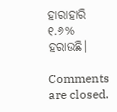ହାରାହାରି ୧.୬% ହରାଉଛି।

Comments are closed.